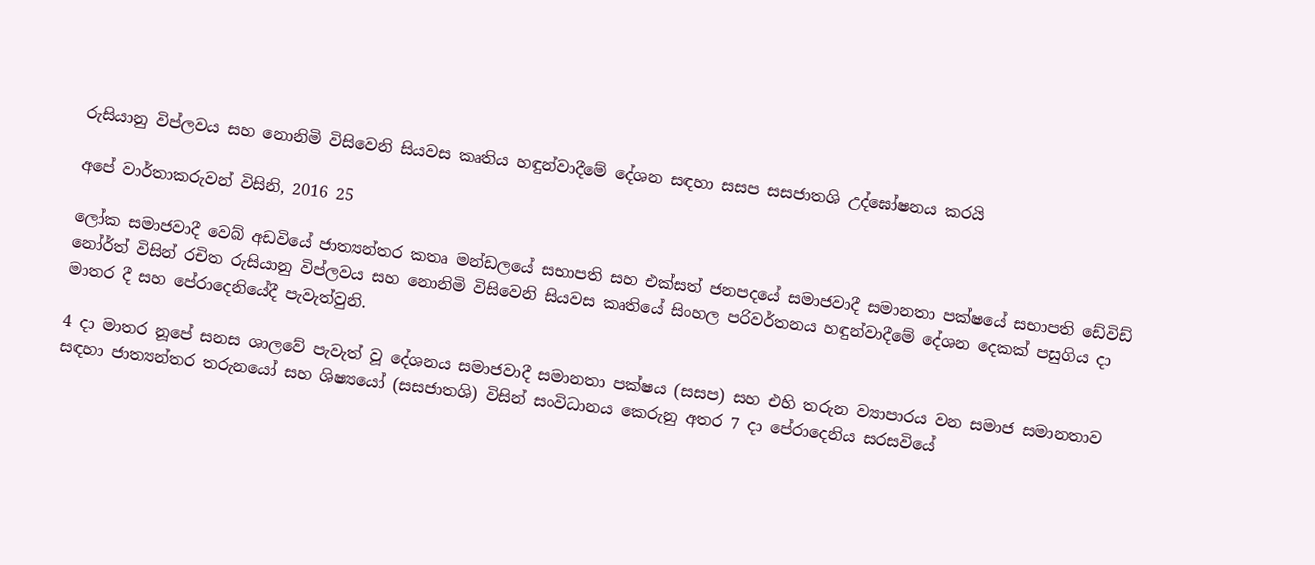රුසියානු විප්ලවය සහ නොනිමි විසිවෙනි සියවස කෘතිය හඳුන්වාදීමේ දේශන සඳහා සසප සසජාතශි උද්ඝෝෂනය කරයි

අපේ වාර්තාකරුවන් විසිනි, 2016 25

ලෝක සමාජවාදී වෙබ් අඩවියේ ජාත්‍යන්තර කතෘ මන්ඩලයේ සභාපති සහ එක්සත් ජනපදයේ සමාජවාදී සමානතා පක්ෂයේ සභාපති ඩේවිඩ් නෝර්ත් විසින් රචිත රුසියානු විප්ලවය සහ නොනිමි විසිවෙනි සියවස කෘතියේ සිංහල පරිවර්තනය හඳුන්වාදීමේ දේශන දෙකක් පසුගිය දා මාතර දී සහ පේරාදෙනියේදී පැවැත්වුනි.

4 දා මාතර නූපේ සනස ශාලවේ පැවැත් වූ දේශනය සමාජවාදී සමානතා පක්ෂය (සසප) සහ එහි තරුන ව්‍යාපාරය වන සමාජ සමානතාව සඳහා ජාත්‍යන්තර තරුනයෝ සහ ශිෂ්‍යයෝ (සසජාතශි) විසින් සංවිධානය කෙරුනු අතර 7 දා පේරාදෙනිය සරසවියේ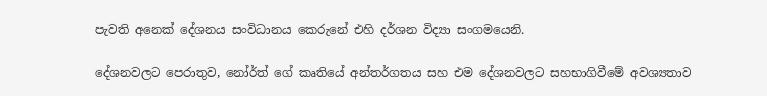පැවති අනෙක් දේශනය සංවිධානය කෙරුනේ එහි දර්ශන විද්‍යා සංගමයෙනි.

දේශනවලට පෙරාතුව, නෝර්ත් ගේ කෘතියේ අන්තර්ගතය සහ එම දේශනවලට සහභාගිවීමේ අවශ්‍යතාව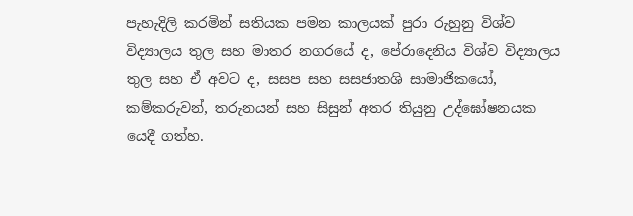පැහැදිලි කරමින් සතියක පමන කාලයක් පුරා රුහුනු විශ්ව විද්‍යාලය තුල සහ මාතර නගරයේ ද, පේරාදෙනිය විශ්ව විද්‍යාලය තුල සහ ඒ අවට ද, සසප සහ සසජාතශි සාමාජිකයෝ, කම්කරුවන්, තරුනයන් සහ සිසුන් අතර තියුනු උද්ඝෝෂනයක යෙදී ගත්හ.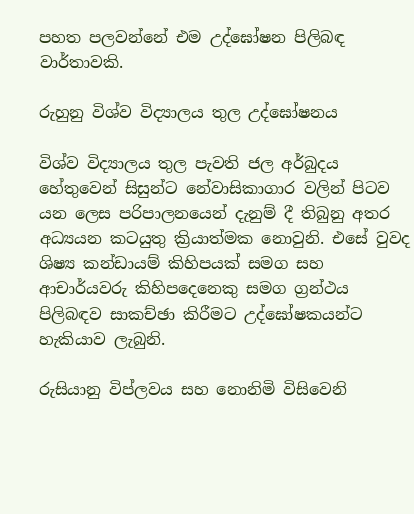පහත පලවන්නේ එම උද්ඝෝෂන පිලිබඳ වාර්තාවකි.

රුහුනු විශ්ව විද්‍යාලය තුල උද්ඝෝෂනය

විශ්ව විද්‍යාලය තුල පැවති ජල අර්බුදය හේතුවෙන් සිසුන්ට නේවාසිකාගාර වලින් පිටව යන ලෙස පරිපාලනයෙන් දැනුම් දී තිබුනු අතර අධ්‍යයන කටයුතු ක්‍රියාත්මක නොවුනි. එසේ වුවද ශිෂ්‍ය කන්ඩායම් කිහිපයක් සමග සහ ආචාර්යවරු කිහිපදෙනෙකු සමග ග්‍රන්ථය පිලිබඳව සාකච්ඡා කිරීමට උද්ඝෝෂකයන්ට හැකියාව ලැබුනි.

රුසියානු විප්ලවය සහ නොනිමි විසිවෙනි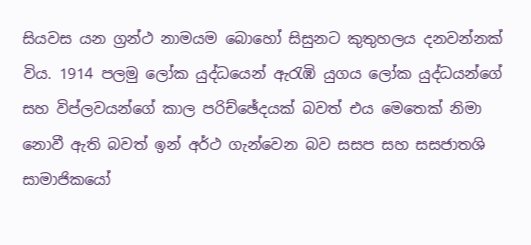සියවස යන ග්‍රන්ථ නාමයම බොහෝ සිසුනට කුතුහලය දනවන්නක් විය. 1914 පලමු ලෝක යුද්ධයෙන් ඇරැඹි යුගය ලෝක යුද්ධයන්ගේ සහ විප්ලවයන්ගේ කාල පරිච්ඡේදයක් බවත් එය මෙතෙක් නිමා නොවී ඇති බවත් ඉන් අර්ථ ගැන්වෙන බව සසප සහ සසජාතශි සාමාජිකයෝ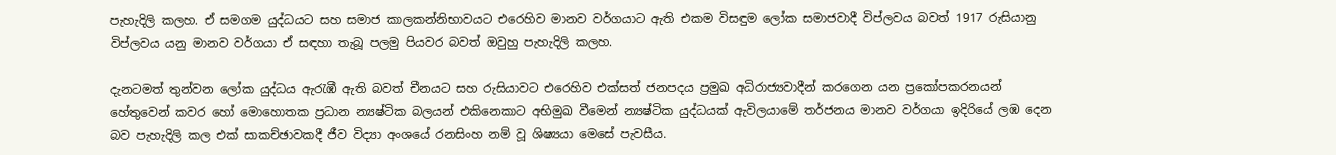පැහැදිලි කලහ. ඒ සමගම යුද්ධයට සහ සමාජ කාලකන්නිභාවයට එරෙහිව මානව වර්ගයාට ඇති එකම විසඳුම ලෝක සමාජවාදී විප්ලවය බවත් 1917 රුසියානු විප්ලවය යනු මානව වර්ගයා ඒ සඳහා තැබූ පලමු පියවර බවත් ඔවුහු පැහැදිලි කලහ.

දැනටමත් තුන්වන ලෝක යුද්ධය ඇරැඹී ඇති බවත් චීනයට සහ රුසියාවට එරෙහිව එක්සත් ජනපදය ප්‍රමුඛ අධිරාජ්‍යවාදීන් කරගෙන යන ප්‍රකෝපකරනයන් හේතුවෙන් කවර හෝ මොහොතක ප්‍රධාන න්‍යෂ්ටික බලයන් එකිනෙකාට අභිමුඛ වීමෙන් න්‍යෂ්ටික යුද්ධයක් ඇවිලයාමේ තර්ජනය මානව වර්ගයා ඉදිරියේ ලඹ දෙන බව පැහැදිලි කල එක් සාකච්ඡාවකදී ජීව විද්‍යා අංශයේ රනසිංහ නම් වූ ශිෂ්‍යයා මෙසේ පැවසීය.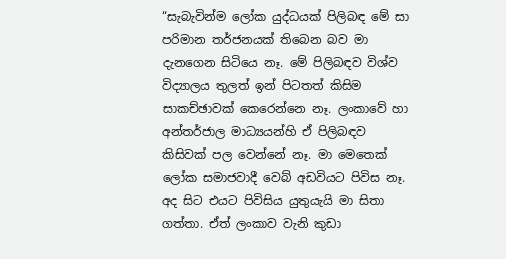“සැබැවින්ම ලෝක යුද්ධයක් පිලිබඳ මේ සා පරිමාන තර්ජනයක් තිබෙන බව මා දැනගෙන සිටියෙ නෑ. මේ පිලිබඳව විශ්ව විද්‍යාලය තුලත් ඉන් පිටතත් කිසිම සාකච්ඡාවක් කෙරෙන්නෙ නෑ. ලංකාවේ හා අන්තර්ජාල මාධ්‍යයන්හි ඒ පිලිබඳව කිසිවක් පල වෙන්නේ නෑ. මා මෙතෙක් ලෝක සමාජවාදී වෙබ් අඩවියට පිවිස නෑ. අද සිට එයට පිවිසිය යුතුයැයි මා සිතා ගත්තා. ඒත් ලංකාව වැනි කුඩා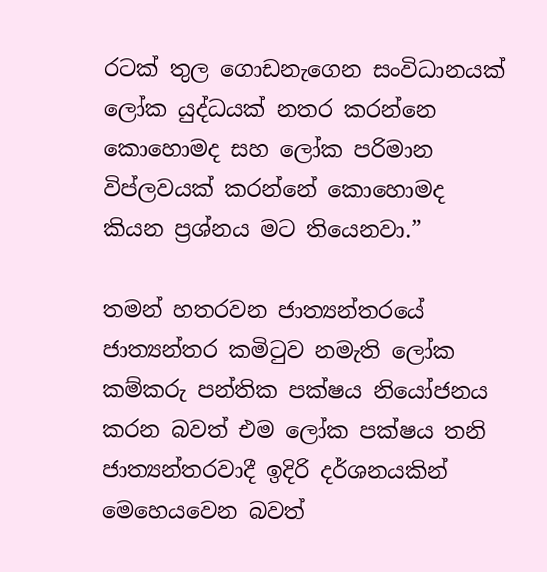රටක් තුල ගොඩනැගෙන සංවිධානයක් ලෝක යුද්ධයක් නතර කරන්නෙ කොහොමද සහ ලෝක පරිමාන විප්ලවයක් කරන්නේ කොහොමද කියන ප්‍රශ්නය මට තියෙනවා.”

තමන් හතරවන ජාත්‍යන්තරයේ ජාත්‍යන්තර කමිටුව නමැති ලෝක කම්කරු පන්තික පක්ෂය නියෝජනය කරන බවත් එම ලෝක පක්ෂය තනි ජාත්‍යන්තරවාදී ඉදිරි දර්ශනයකින් මෙහෙයවෙන බවත්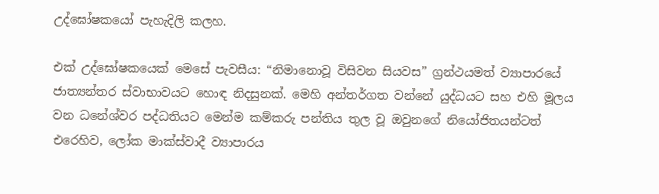උද්ඝෝෂකයෝ පැහැදිලි කලහ.

එක් උද්ඝෝෂකයෙක් මෙසේ පැවසීය: “නිමානොවූ විසිවන සියවස” ග්‍රන්ථයමත් ව්‍යාපාරයේ ජාත්‍යන්තර ස්වාභාවයට හොඳ නිදසුනක්. මෙහි අන්තර්ගත වන්නේ යුද්ධයට සහ එහි මූලය වන ධනේශ්වර පද්ධතියට මෙන්ම කම්කරු පන්තිය තුල වූ ඔවුනගේ නියෝජිතයන්ටත් එරෙහිව, ලෝක මාක්ස්වාදී ව්‍යාපාරය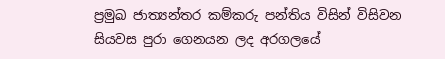ප්‍රමුඛ ජාත්‍යන්තර කම්කරු පන්තිය විසින් විසිවන සියවස පුරා ගෙනයන ලද අරගලයේ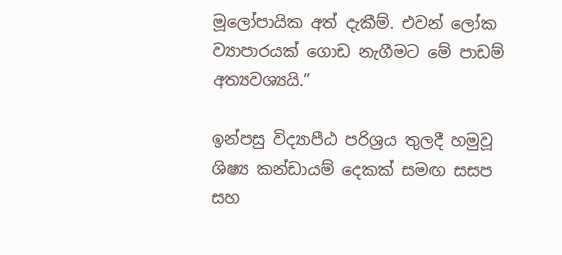මූලෝපායික අත් දැකීම්. එවන් ලෝක ව්‍යාපාරයක් ගොඩ නැගීමට මේ පාඩම් අත්‍යවශ්‍යයි.”

ඉන්පසු විද්‍යාපීඨ පරිශ්‍රය තුලදී හමුවූ ශිෂ්‍ය කන්ඩායම් දෙකක් සමඟ සසප සහ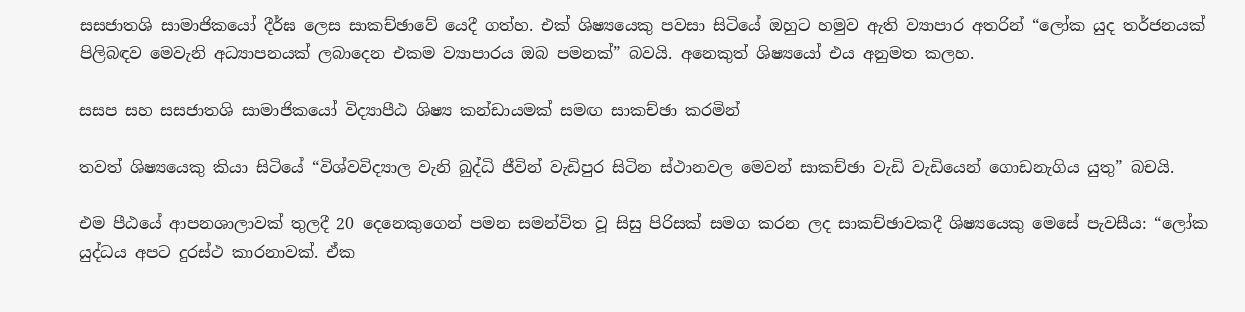සසජාතශි සාමාජිකයෝ දීර්ඝ ලෙස සාකච්ඡාවේ යෙදී ගත්හ. එක් ශිෂ්‍යයෙකු පවසා සිටියේ ඔහුට හමුව ඇති ව්‍යාපාර අතරින් “ලෝක යුද තර්ජනයක් පිලිබඳව මෙවැනි අධ්‍යාපනයක් ලබාදෙන එකම ව්‍යාපාරය ඔබ පමනක්” බවයි. අනෙකුත් ශිෂ්‍යයෝ එය අනුමත කලහ.

සසප සහ සසජාතශි සාමාජිකයෝ විද්‍යාපීඨ ශිෂ්‍ය කන්ඩායමක් සමඟ සාකච්ඡා කරමින්

තවත් ශිෂ්‍යයෙකු කියා සිටියේ “විශ්වවිද්‍යාල වැනි බුද්ධි ජීවින් වැඩිපුර සිටින ස්ථානවල මෙවන් සාකච්ඡා වැඩි වැඩියෙන් ගොඩනැගිය යුතු” බචයි.

එම පීඨයේ ආපනශාලාවක් තුලදී 20 දෙනෙකුගෙන් පමන සමන්විත වූ සිසු පිරිසක් සමග කරන ලද සාකච්ඡාවකදී ශිෂ්‍යයෙකු මෙසේ පැවසීය: “ලෝක යුද්ධය අපට දුරස්ථ කාරනාවක්. ඒක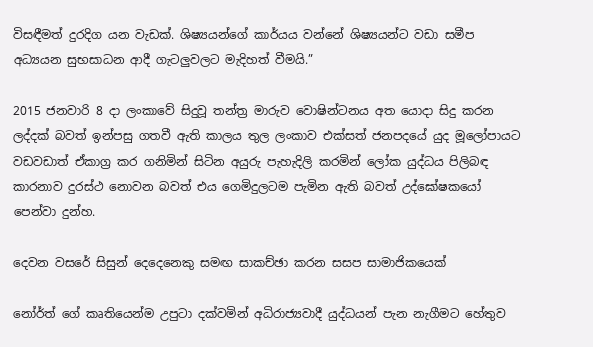විසඳීමත් දුරදිග යන වැඩක්. ශිෂ්‍යයන්ගේ කාර්යය වන්නේ ශිෂ්‍යයන්ට වඩා සමීප අධ්‍යයන සුභසාධන ආදී ගැටලුවලට මැදිහත් වීමයි.”

2015 ජනවාරි 8 දා ලංකාවේ සිදුවූ තන්ත්‍ර මාරුව වොෂින්ටනය අත යොදා සිදු කරන ලද්දක් බවත් ඉන්පසු ගතවී ඇති කාලය තුල ලංකාව එක්සත් ජනපදයේ යුද මූලෝපායට වඩවඩාත් ඒකාග්‍ර කර ගනිමින් සිටින අයුරු පැහැදිලි කරමින් ලෝක යුද්ධය පිලිබඳ කාරනාව දුරස්ථ නොවන බවත් එය ගෙමිදුලටම පැමින ඇති බවත් උද්ඝෝෂකයෝ පෙන්වා දුන්හ.

දෙවන වසරේ සිසුන් දෙදෙනෙකු සමඟ සාකච්ඡා කරන සසප සාමාජිකයෙක්

නෝර්ත් ගේ කෘතියෙන්ම උපුටා දක්වමින් අධිරාජ්‍යවාදී යුද්ධයන් පැන නැගීමට හේතුව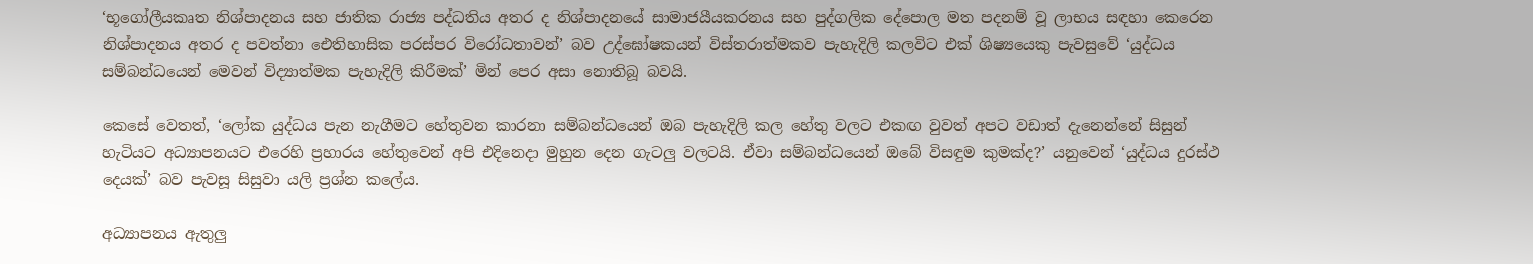‘භූගෝලීයකෘත නිශ්පාදනය සහ ජාතික රාජ්‍ය පද්ධතිය අතර ද නිශ්පාදනයේ සාමාජයීයකරනය සහ පුද්ගලික දේපොල මත පදනම් වූ ලාභය සඳහා කෙරෙන නිශ්පාදනය අතර ද පවත්නා ඓතිහාසික පරස්පර විරෝධතාවන්’ බව උද්ඝෝෂකයන් විස්තරාත්මකව පැහැදිලි කලවිට එක් ශිෂ්‍යයෙකු පැවසුවේ ‘යුද්ධය සම්බන්ධයෙන් මෙවන් විද්‍යාත්මක පැහැදිලි කිරීමක්’ මින් පෙර අසා නොතිබූ බවයි.

කෙසේ වෙතත්, ‘ලෝක යුද්ධය පැන නැගීමට හේතුවන කාරනා සම්බන්ධයෙන් ඔබ පැහැදිලි කල හේතු වලට එකඟ වුවත් අපට වඩාත් දැනෙන්නේ සිසුන් හැටියට අධ්‍යාපනයට එරෙහි ප්‍රහාරය හේතුවෙන් අපි එදිනෙදා මුහුන දෙන ගැටලු වලටයි. ඒවා සම්බන්ධයෙන් ඔබේ විසඳුම කුමක්ද?’ යනුවෙන් ‘යුද්ධය දුරස්ථ දෙයක්’ බව පැවසූ සිසුවා යලි ප්‍රශ්න කලේය.

අධ්‍යාපනය ඇතුලු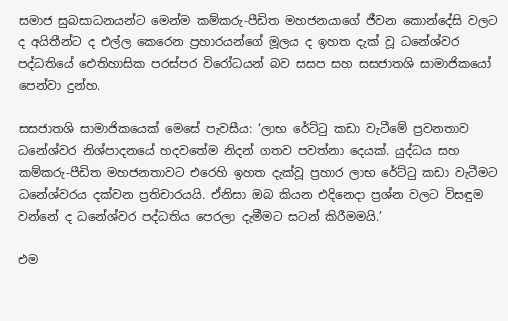සමාජ සුබසාධනයන්ට මෙන්ම කම්කරු-පීඩිත මහජනයාගේ ජීවන කොන්දේසි වලට ද අයිතීන්ට ද එල්ල කෙරෙන ප්‍රහාරයන්ගේ මූලය ද ඉහත දැක් වූ ධනේශ්වර පද්ධතියේ ඓතිහාසික පරස්පර විරෝධයන් බව සසප සහ සසජාතශි සාමාජිකයෝ පෙන්වා දුන්හ.

සසජාතශි සාමාජිකයෙක් මෙසේ පැවසීය: ‘ලාභ රේට්ටු කඩා වැටීමේ ප්‍රවනතාව ධනේශ්වර නිශ්පාදනයේ හදවතේම නිදන් ගතව පවත්නා දෙයක්. යුද්ධය සහ කම්කරු-පීඩිත මහජනතාවට එරෙහි ඉහත දැක්වූ ප්‍රහාර ලාභ රේට්ටු කඩා වැටීමට ධනේශ්වරය දක්වන ප්‍රතිචාරයයි. ඒනිසා ඔබ කියන එදිනෙදා ප්‍රශ්න වලට විසඳුම වන්නේ ද ධනේශ්වර පද්ධතිය පෙරලා දැමීමට සටන් කිරීමමයි.’

එම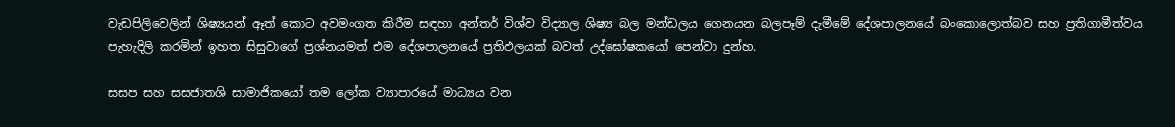වැඩපිලිවෙලින් ශිෂ්‍යයන් ඈත් කොට අවමංගත කිරීම සඳහා අන්තර් විශ්ව විද්‍යාල ශිෂ්‍ය බල මන්ඩලය ගෙනයන බලපෑම් දැමීමේ දේශපාලනයේ බංකොලොත්බව සහ ප්‍රතිගාමීත්වය පැහැදිලි කරමින් ඉහත සිසුවාගේ ප්‍රශ්නයමත් එම දේශපාලනයේ ප්‍රතිඵලයක් බවත් උද්ඝෝෂකයෝ පෙන්වා දුන්හ.

සසප සහ සසජාතශි සාමාජිකයෝ තම ලෝක ව්‍යාපාරයේ මාධ්‍යය වන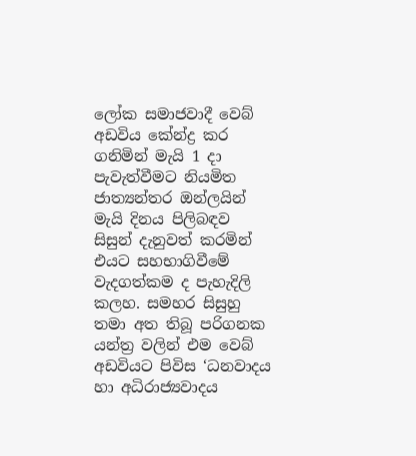ලෝක සමාජවාදී වෙබ් අඩවිය කේන්ද්‍ර කර ගනිමින් මැයි 1 දා පැවැත්වීමට නියමිත ජාත්‍යන්තර ඔන්ලයින් මැයි දිනය පිලිබඳව සිසුන් දැනුවත් කරමින් එයට සහභාගිවීමේ වැදගත්කම ද පැහැදිලි කලහ. සමහර සිසුහු තමා අත තිබූ පරිගනක යන්ත්‍ර වලින් එම වෙබ් අඩවියට පිවිස ‘ධනවාදය හා අධිරාජ්‍යවාදය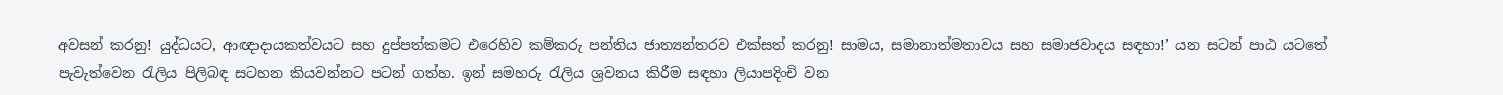අවසන් කරනු! යුද්ධයට, ආඥාදායකත්වයට සහ දුප්පත්කමට එරෙහිව කම්කරු පන්තිය ජාත්‍යන්තරව එක්සත් කරනු! සාමය, සමානාත්මතාවය සහ සමාජවාදය සඳහා!’ යන සටන් පාඨ යටතේ පැවැත්වෙන රැලිය පිලිබඳ සටහන කියවන්නට පටන් ගත්හ. ඉන් සමහරු රැලිය ශ්‍රවනය කිරීම සඳහා ලියාපදිංචි වන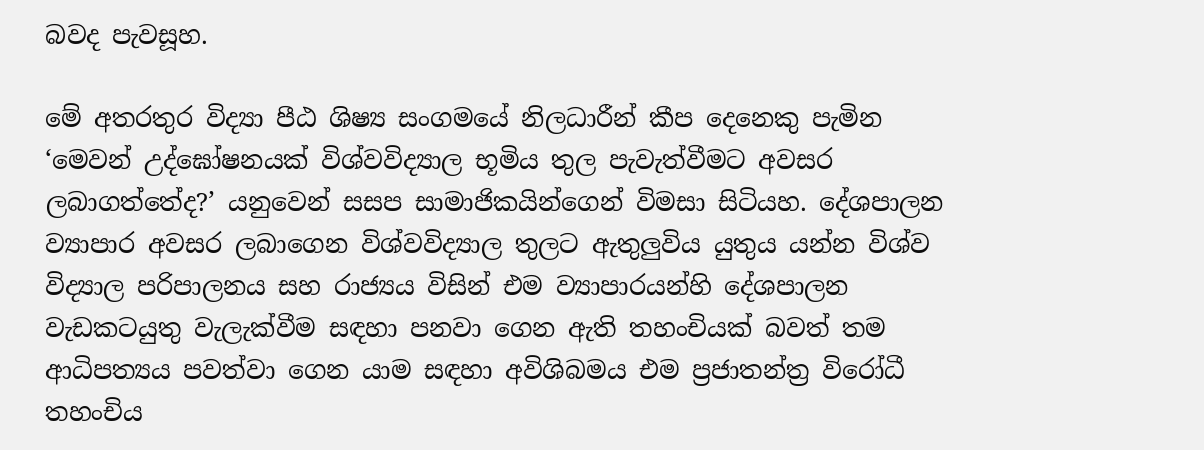බවද පැවසූහ.

මේ අතරතුර විද්‍යා පීඨ ශිෂ්‍ය සංගමයේ නිලධාරීන් කීප දෙනෙකු පැමින ‘මෙවන් උද්ඝෝෂනයක් විශ්වවිද්‍යාල භූමිය තුල පැවැත්වීමට අවසර ලබාගත්තේද?’ යනුවෙන් සසප සාමාජිකයින්ගෙන් විමසා සිටියහ. දේශපාලන ව්‍යාපාර අවසර ලබාගෙන විශ්වවිද්‍යාල තුලට ඇතුලුවිය යුතුය යන්න විශ්ව විද්‍යාල පරිපාලනය සහ රාජ්‍යය විසින් එම ව්‍යාපාරයන්හි දේශපාලන වැඩකටයුතු වැලැක්වීම සඳහා පනවා ගෙන ඇති තහංචියක් බවත් තම ආධිපත්‍යය පවත්වා ගෙන යාම සඳහා අවිශිබමය එම ප්‍රජාතන්ත්‍ර විරෝධී තහංචිය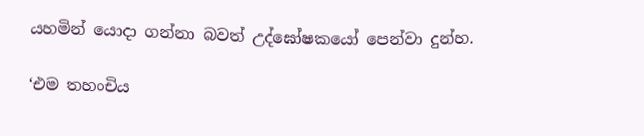යහමින් යොදා ගන්නා බවත් උද්ඝෝෂකයෝ පෙන්වා දුන්හ.

‘එම තහංචිය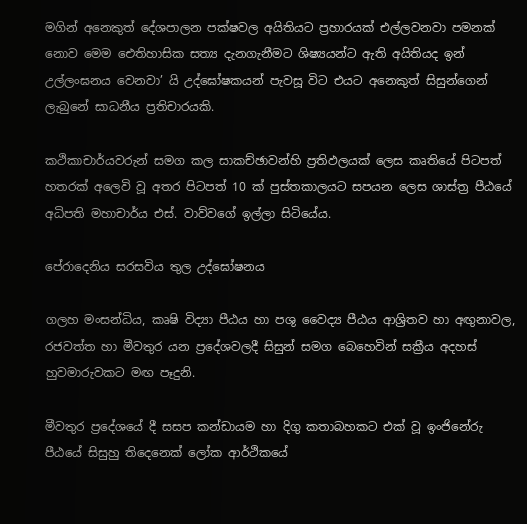මගින් අනෙකුත් දේශපාලන පක්ෂවල අයිතියට ප්‍රහාරයක් එල්ලවනවා පමනක් නොව මෙම ඓතිහාසික සත්‍ය දැනගැනීමට ශිෂ්‍යයන්ට ඇති අයිතියද ඉන් උල්ලංඝනය වෙනවා’ යි උද්ඝෝෂකයන් පැවසූ විට එයට අනෙකුත් සිසුන්ගෙන් ලැබුනේ සාධනීය ප්‍රතිචාරයකි.

කථිකාචාර්යවරුන් සමග කල සාකච්ඡාවන්හි ප්‍රතිඵලයක් ලෙස කෘතියේ පිටපත් හතරක් අලෙවි වූ අතර පිටපත් 10 ක් පුස්තකාලයට සපයන ලෙස ශාස්ත්‍ර පීඨයේ අධිපති මහාචාර්ය එස්. වාව්වගේ ඉල්ලා සිටියේය.

පේරාදෙනිය සරසවිය තුල උද්ඝෝෂනය

ගලහ මංසන්ධිය, කෘෂි විද්‍යා පීඨය හා පශු වෛද්‍ය පීඨය ආශ්‍රිතව හා අඟුනාවල, රජවත්ත හා මීවතුර යන ප්‍රදේශවලදී සිසුන් සමග බෙහෙවින් සක්‍රීය අදහස් හුවමාරුවකට මඟ පෑදුනි.

මීවතුර ප්‍රදේශයේ දී සසප කන්ඩායම හා දිගු කතාබහකට එක් වූ ඉංජිනේරු පීඨයේ සිසුහු තිදෙනෙක් ලෝක ආර්ථිකයේ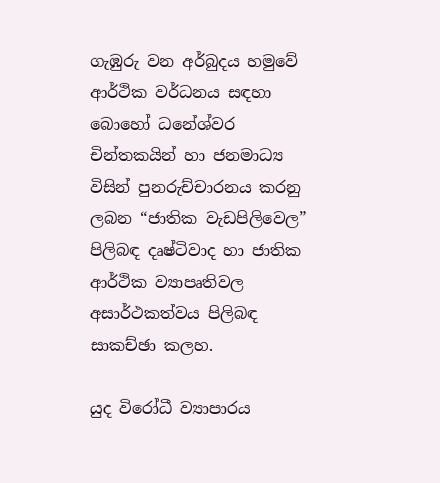ගැඹුරු වන අර්බුදය හමුවේ ආර්ථික වර්ධනය සඳහා බොහෝ ධනේශ්වර චින්තකයින් හා ජනමාධ්‍ය විසින් පුනරුච්චාරනය කරනු ලබන “ජාතික වැඩපිලිවෙල” පිලිබඳ දෘෂ්ටිවාද හා ජාතික ආර්ථික ව්‍යාපෘතිවල අසාර්ථකත්වය පිලිබඳ සාකච්ඡා කලහ.

යුද විරෝධී ව්‍යාපාරය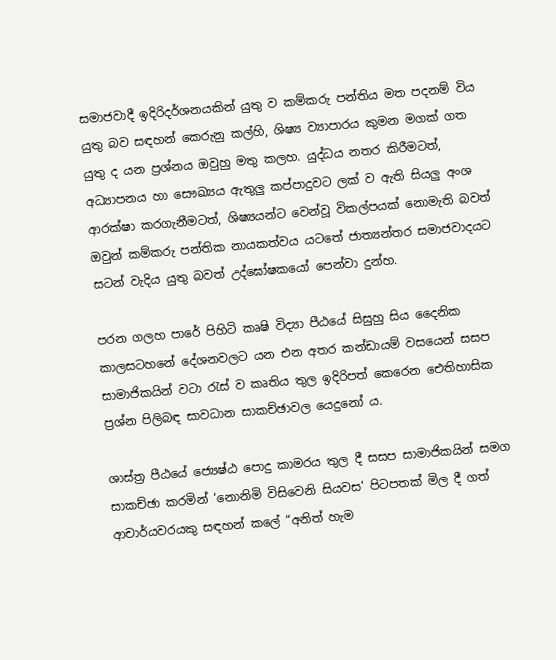සමාජවාදී ඉදිරිදර්ශනයකින් යුතු ව කම්කරු පන්තිය මත පදනම් විය යුතු බව සඳහන් කෙරුනු කල්හි, ශිෂ්‍ය ව්‍යාපාරය කුමන මගක් ගත යුතු ද යන ප්‍රශ්නය ඔවුහු මතු කලහ. යුද්ධය නතර කිරීමටත්, අධ්‍යාපනය හා සෞඛ්‍යය ඇතුලු කප්පාදුවට ලක් ව ඇති සියලු අංශ ආරක්ෂා කරගැනීමටත්, ශිෂ්‍යයන්ට වෙන්වූ විකල්පයක් නොමැති බවත් ඔවුන් කම්කරු පන්තික නායකත්වය යටතේ ජාත්‍යන්තර සමාජවාදයට සටන් වැදිය යුතු බවත් උද්ඝෝෂකයෝ පෙන්වා දුන්හ.

පරන ගලහ පාරේ පිහිටි කෘෂි විද්‍යා පීඨයේ සිසුහු සිය දෛනික කාලසටහනේ දේශනවලට යන එන අතර කන්ඩායම් වසයෙන් සසප සාමාජිකයින් වටා රැස් ව කෘතිය තුල ඉදිරිපත් කෙරෙන ඓතිහාසික ප්‍රශ්න පිලිබඳ සාවධාන සාකච්ඡාවල යෙදුනෝ ය.

ශාස්ත්‍ර පීඨයේ ජ්‍යෙෂ්ඨ පොදු කාමරය තුල දී සසප සාමාජිකයින් සමග සාකච්ඡා කරමින් ‘නොනිමි විසිවෙනි සියවස‘ පිටපතක් මිල දී ගත් ආචාර්යවරයකු සඳහන් කලේ “අනිත් හැම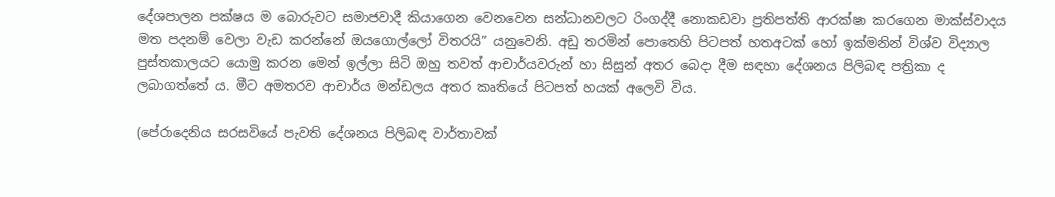දේශපාලන පක්ෂය ම බොරුවට සමාජවාදී කියාගෙන වෙනවෙන සන්ධානවලට රිංගද්දී නොකඩවා ප්‍රතිපත්ති ආරක්ෂා කරගෙන මාක්ස්වාදය මත පදනම් වෙලා වැඩ කරන්නේ ඔයගොල්ලෝ විතරයි” යනුවෙනි. අඩු තරමින් පොතෙහි පිටපත් හතඅටක් හෝ ඉක්මනින් විශ්ව විද්‍යාල පුස්තකාලයට යොමු කරන මෙන් ඉල්ලා සිටි ඔහු තවත් ආචාර්යවරුන් හා සිසුන් අතර බෙදා දීම සඳහා දේශනය පිලිබඳ පත්‍රිකා ද ලබාගත්තේ ය. මීට අමතරව ආචාර්ය මන්ඩලය අතර කෘතියේ පිටපත් හයක් අලෙවි විය.

(පේරාදෙනිය සරසවියේ පැවති දේශනය පිලිබඳ වාර්තාවක්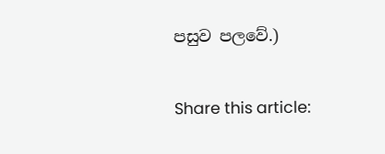පසුව පලවේ.)

Share this article: